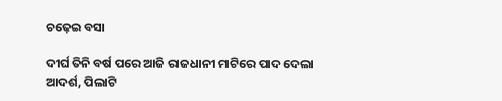ଚଢ଼େଇ ବସା

ଦୀର୍ଘ ତିନି ବର୍ଷ ପରେ ଆଜି ରାଜଧାନୀ ମାଟିରେ ପାଦ ଦେଲା ଆଦର୍ଶ, ପିଲାଟି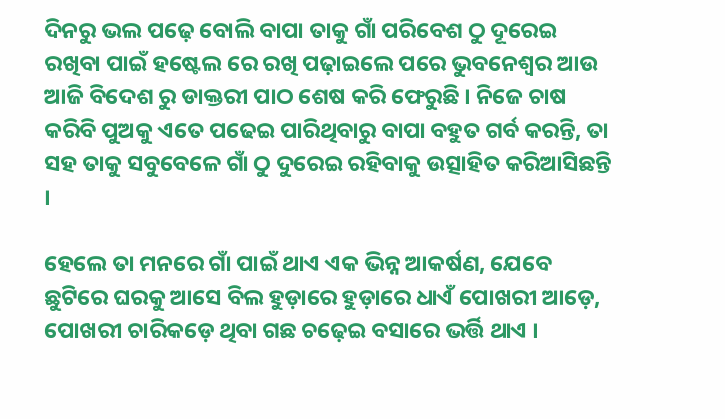ଦିନରୁ ଭଲ ପଢ଼େ ବୋଲି ବାପା ତାକୁ ଗାଁ ପରିବେଶ ଠୁ ଦୂରେଇ ରଖିବା ପାଇଁ ହଷ୍ଟେଲ ରେ ରଖି ପଢ଼ାଇଲେ ପରେ ଭୁବନେଶ୍ୱର ଆଉ ଆଜି ବିଦେଶ ରୁ ଡାକ୍ତରୀ ପାଠ ଶେଷ କରି ଫେରୁଛି । ନିଜେ ଚାଷ କରିବି ପୁଅକୁ ଏତେ ପଢେଇ ପାରିଥିବାରୁ ବାପା ବହୁତ ଗର୍ବ କରନ୍ତି, ତା ସହ ତାକୁ ସବୁବେଳେ ଗାଁ ଠୁ ଦୁରେଇ ରହିବାକୁ ଉତ୍ସାହିତ କରିଆସିଛନ୍ତି ।

ହେଲେ ତା ମନରେ ଗାଁ ପାଇଁ ଥାଏ ଏକ ଭିନ୍ନ ଆକର୍ଷଣ, ଯେବେ ଛୁଟିରେ ଘରକୁ ଆସେ ବିଲ ହୁଡ଼ାରେ ହୁଡ଼ାରେ ଧାଏଁ ପୋଖରୀ ଆଡ଼େ, ପୋଖରୀ ଚାରିକଡ଼େ ଥିବା ଗଛ ଚଢ଼େଇ ବସାରେ ଭର୍ତ୍ତି ଥାଏ ।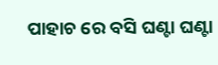ପାହାଚ ରେ ବସି ଘଣ୍ଟା ଘଣ୍ଟା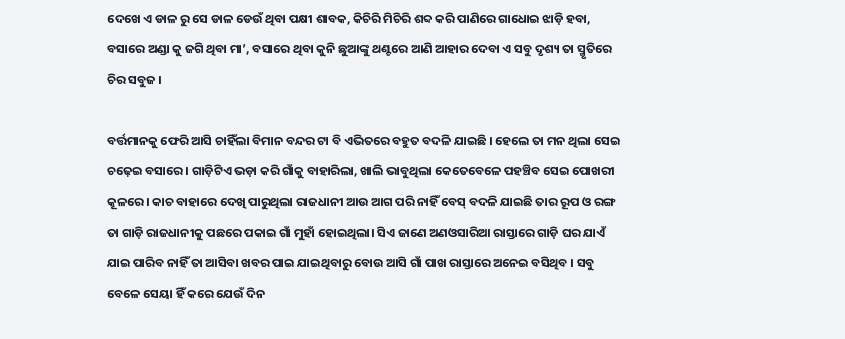ଦେଖେ ଏ ଡାଳ ରୁ ସେ ଡାଳ ଡେଉଁ ଥିବା ପକ୍ଷୀ ଶାବକ, କିଚିରି ମିଚିରି ଶବ୍ଦ କରି ପାଣିରେ ଗାଧୋଇ ଝାଡ଼ି ହବା, ବସାରେ ଅଣ୍ଡା କୁ ଜଗି ଥିବା ମା’, ବସାରେ ଥିବା କୁନି ଛୁଆଙ୍କୁ ଥଣ୍ଟରେ ଆଣି ଆହାର ଦେବା ଏ ସବୁ ଦୃଶ୍ୟ ତା ସ୍ମୃତିରେ ଚିର ସବୁଜ ।

ବର୍ତ୍ତମାନକୁ ଫେରି ଆସି ଚାହିଁଲା ବିମାନ ବନ୍ଦର ଟା ବି ଏଭିତରେ ବହୁତ ବଦଳି ଯାଇଛି । ହେଲେ ତା ମନ ଥିଲା ସେଇ ଚଢ଼େଇ ବସାରେ । ଗାଡ଼ିଟିଏ ଭଡ଼ା କରି ଗାଁକୁ ବାହାରିଲା, ଖାଲି ଭାବୁଥିଲା କେତେବେଳେ ପହଞ୍ଚିବ ସେଇ ପୋଖରୀ କୂଳରେ । କାଚ ବାହାରେ ଦେଖି ପାରୁଥିଲା ରାଜଧାନୀ ଆଉ ଆଗ ପରି ନାହିଁ ବେସ୍ ବଦଳି ଯାଇଛି ତାର ରୂପ ଓ ରଙ୍ଗ ତା ଗାଡ଼ି ରାଜଧାନୀକୁ ପଛରେ ପକାଇ ଗାଁ ମୁହାଁ ହୋଇଥିଲା। ସିଏ ଜାଣେ ଅଣଓସାରିଆ ରାସ୍ତାରେ ଗାଡ଼ି ଘର ଯାଏଁ ଯାଇ ପାରିବ ନାହିଁ ତା ଆସିବା ଖବର ପାଇ ଯାଇଥିବାରୁ ବୋଉ ଆସି ଗାଁ ପାଖ ରାସ୍ତାରେ ଅନେଇ ବସିଥିବ । ସବୁ ବେଳେ ସେୟା ହିଁ କରେ ଯେଉଁ ଦିନ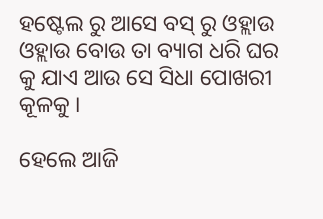ହଷ୍ଟେଲ ରୁ ଆସେ ବସ୍ ରୁ ଓହ୍ଲାଉ ଓହ୍ଲାଉ ବୋଉ ତା ବ୍ୟାଗ ଧରି ଘର କୁ ଯାଏ ଆଉ ସେ ସିଧା ପୋଖରୀ କୂଳକୁ ।

ହେଲେ ଆଜି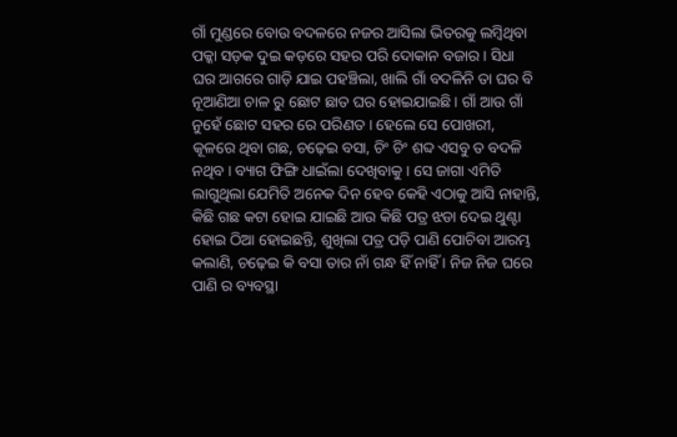ଗାଁ ମୁଣ୍ଡରେ ବୋଉ ବଦଳରେ ନଜର ଆସିଲା ଭିତରକୁ ଲମ୍ବିଥିବା ପକ୍କା ସଡ଼କ ଦୁଇ କଡ଼ରେ ସହର ପରି ଦୋକାନ ବଜାର । ସିଧା ଘର ଆଗରେ ଗାଡ଼ି ଯାଇ ପହଞ୍ଚିଲା, ଖାଲି ଗାଁ ବଦଳିନି ତା ଘର ବି ନୂଆଣିଆ ଚାଳ ରୁ ଛୋଟ ଛାତ ଘର ହୋଇଯାଇଛି । ଗାଁ ଆଉ ଗାଁ ନୁହେଁ ଛୋଟ ସହର ରେ ପରିଣତ । ହେଲେ ସେ ପୋଖରୀ, କୂଳରେ ଥିବା ଗଛ, ଚଢ଼େଇ ବସା, ଚିଂ ଚିଂ ଶବ୍ଦ ଏସବୁ ତ ବଦଳି ନଥିବ । ବ୍ୟାଗ ଫିଙ୍ଗି ଧାଇଁଲା ଦେଖିବାକୁ । ସେ ଜାଗା ଏମିତି ଲାଗୁଥିଲା ଯେମିତି ଅନେକ ଦିନ ହେବ କେହି ଏଠାକୁ ଆସି ନାହାନ୍ତି, କିଛି ଗଛ କଟା ହୋଇ ଯାଇଛି ଆଉ କିଛି ପତ୍ର ଝଡା ଦେଇ ଥୁଣ୍ଟା ହୋଇ ଠିଆ ହୋଇଛନ୍ତି, ଶୁଖିଲା ପତ୍ର ପଡ଼ି ପାଣି ପୋଚିବା ଆରମ୍ଭ କଲାଣି, ଚଢ଼େଇ କି ବସା ତାର ନାଁ ଗନ୍ଧ ହିଁ ନାହିଁ । ନିଜ ନିଜ ଘରେ ପାଣି ର ବ୍ୟବସ୍ଥା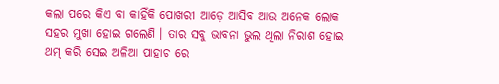କଲା ପରେ କିଏ ବା କାହିଁକି ପୋଖରୀ ଆଡ଼େ ଆସିବ ଆଉ ଅନେକ ଲୋକ ସହର ମୁଖା ହୋଇ ଗଲେଣି । ତାର ସବୁ ଭାବନା ଭୁଲ ଥିଲା ନିରାଶ ହୋଇ ଥମ୍ କରି ସେଇ ଅଳିଆ ପାହାଚ ରେ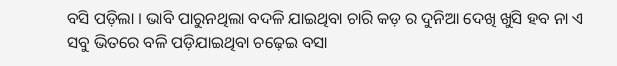ବସି ପଡ଼ିଲା । ଭାବି ପାରୁନଥିଲା ବଦଳି ଯାଇଥିବା ଚାରି କଡ଼ ର ଦୁନିଆ ଦେଖି ଖୁସି ହବ ନା ଏ ସବୁ ଭିତରେ ବଳି ପଡ଼ିଯାଇଥିବା ଚଢ଼େଇ ବସା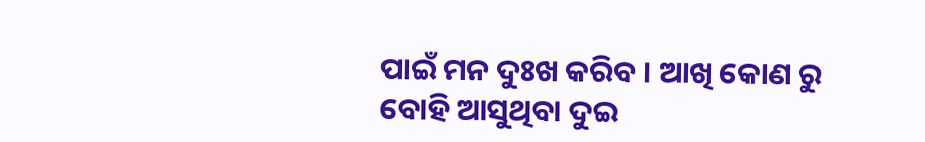ପାଇଁ ମନ ଦୁଃଖ କରିବ । ଆଖି କୋଣ ରୁ ବୋହି ଆସୁଥିବା ଦୁଇ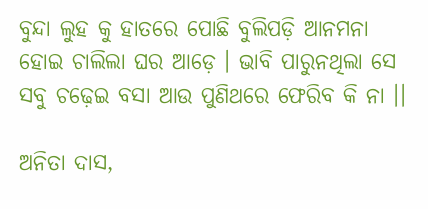ବୁନ୍ଦା ଲୁହ କୁ ହାତରେ ପୋଛି ବୁଲିପଡ଼ି ଆନମନା ହୋଇ ଚାଲିଲା ଘର ଆଡ଼େ । ଭାବି ପାରୁନଥିଲା ସେ ସବୁ ଚଢ଼େଇ ବସା ଆଉ ପୁଣିଥରେ ଫେରିବ କି ନା ।।

ଅନିତା ଦାସ,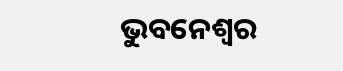ଭୁବନେଶ୍ବର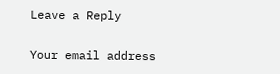Leave a Reply

Your email address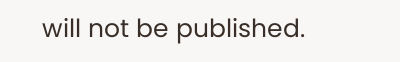will not be published.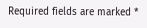Required fields are marked *